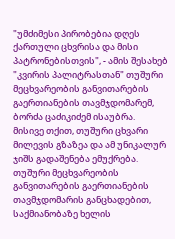"უმძიმესი პირობებია დღეს ქართული ცხვრისა და მისი პატრონებისთვის", - ამის შესახებ "კვირის პალიტრასთან" თუშური მეცხვარეობის განვითარების გაერთიანების თავმჯდომარემ, ბორძა ცაძიკიძემ ისაუბრა.
მისივე თქით, თუშური ცხვარი მილევის გზაზეა და ამ უნიკალურ ჯიშს გადაშენება ემუქრება.
თუშური მეცხვარეობის განვითარების გაერთიანების თავმჯდომარის განცხადებით, საქმიანობაზე ხელის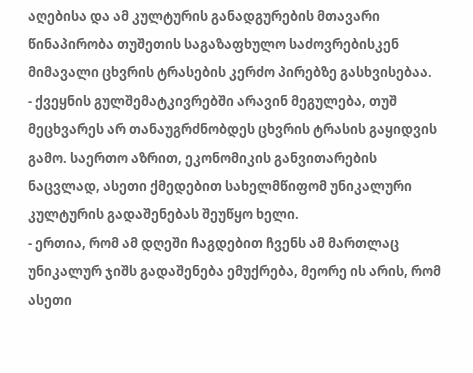აღებისა და ამ კულტურის განადგურების მთავარი წინაპირობა თუშეთის საგაზაფხულო საძოვრებისკენ მიმავალი ცხვრის ტრასების კერძო პირებზე გასხვისებაა.
- ქვეყნის გულშემატკივრებში არავინ მეგულება, თუშ მეცხვარეს არ თანაუგრძნობდეს ცხვრის ტრასის გაყიდვის გამო. საერთო აზრით, ეკონომიკის განვითარების ნაცვლად, ასეთი ქმედებით სახელმწიფომ უნიკალური კულტურის გადაშენებას შეუწყო ხელი.
- ერთია, რომ ამ დღეში ჩაგდებით ჩვენს ამ მართლაც უნიკალურ ჯიშს გადაშენება ემუქრება, მეორე ის არის, რომ ასეთი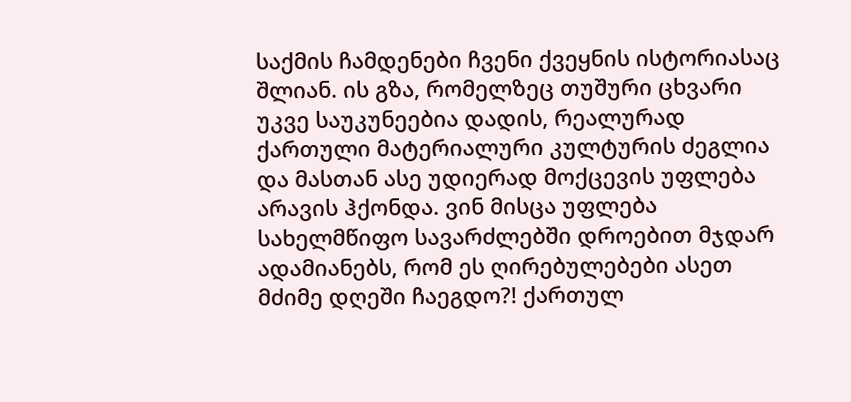საქმის ჩამდენები ჩვენი ქვეყნის ისტორიასაც შლიან. ის გზა, რომელზეც თუშური ცხვარი უკვე საუკუნეებია დადის, რეალურად ქართული მატერიალური კულტურის ძეგლია და მასთან ასე უდიერად მოქცევის უფლება არავის ჰქონდა. ვინ მისცა უფლება სახელმწიფო სავარძლებში დროებით მჯდარ ადამიანებს, რომ ეს ღირებულებები ასეთ მძიმე დღეში ჩაეგდო?! ქართულ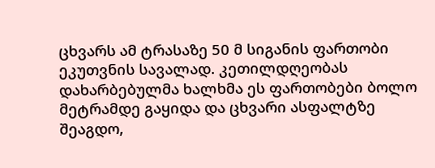ცხვარს ამ ტრასაზე 50 მ სიგანის ფართობი ეკუთვნის სავალად. კეთილდღეობას დახარბებულმა ხალხმა ეს ფართობები ბოლო მეტრამდე გაყიდა და ცხვარი ასფალტზე შეაგდო,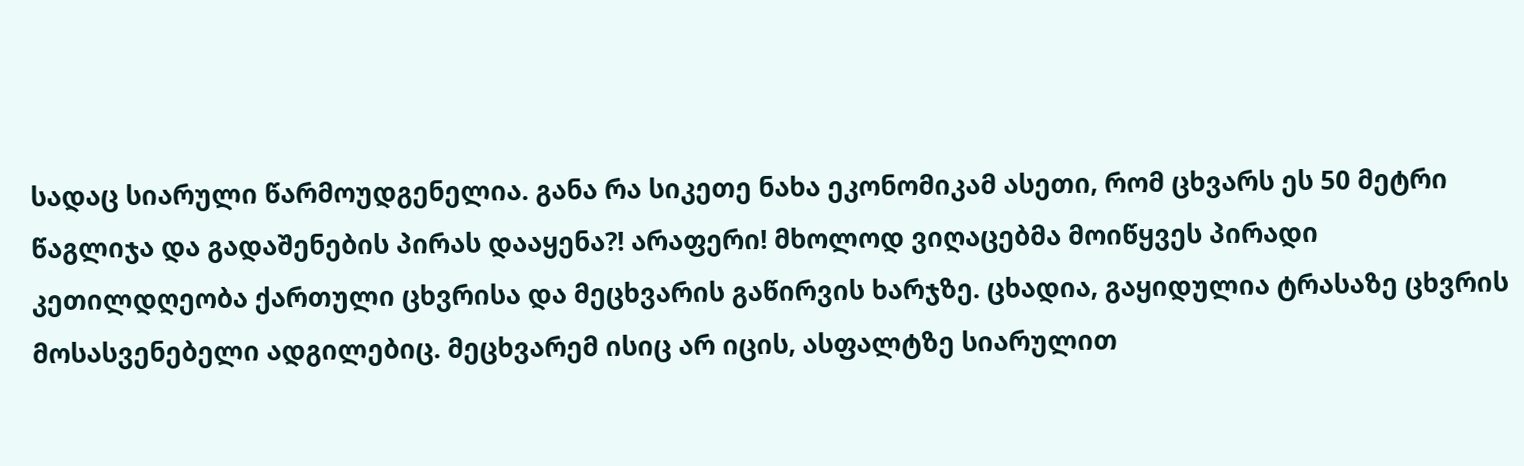სადაც სიარული წარმოუდგენელია. განა რა სიკეთე ნახა ეკონომიკამ ასეთი, რომ ცხვარს ეს 50 მეტრი წაგლიჯა და გადაშენების პირას დააყენა?! არაფერი! მხოლოდ ვიღაცებმა მოიწყვეს პირადი კეთილდღეობა ქართული ცხვრისა და მეცხვარის გაწირვის ხარჯზე. ცხადია, გაყიდულია ტრასაზე ცხვრის მოსასვენებელი ადგილებიც. მეცხვარემ ისიც არ იცის, ასფალტზე სიარულით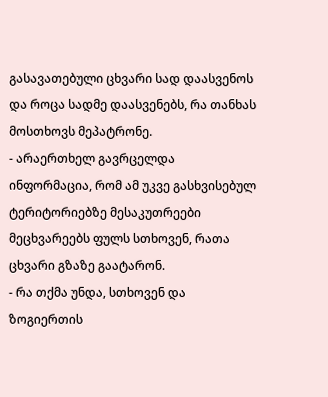გასავათებული ცხვარი სად დაასვენოს და როცა სადმე დაასვენებს, რა თანხას მოსთხოვს მეპატრონე.
- არაერთხელ გავრცელდა ინფორმაცია, რომ ამ უკვე გასხვისებულ ტერიტორიებზე მესაკუთრეები მეცხვარეებს ფულს სთხოვენ, რათა ცხვარი გზაზე გაატარონ.
- რა თქმა უნდა, სთხოვენ და ზოგიერთის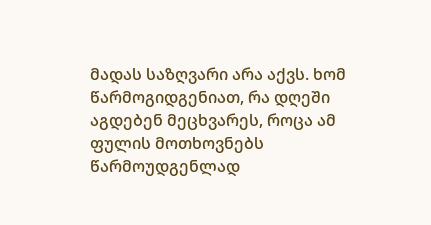მადას საზღვარი არა აქვს. ხომ წარმოგიდგენიათ, რა დღეში აგდებენ მეცხვარეს, როცა ამ ფულის მოთხოვნებს წარმოუდგენლად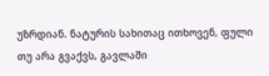უზრდიან. ნატურის სახითაც ითხოვენ, ფული თუ არა გვაქვს, გავლაში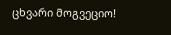ცხვარი მოგვეციო!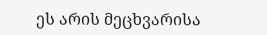ეს არის მეცხვარისა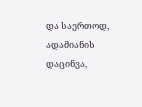და საერთოდ, ადამიანის დაცინვა,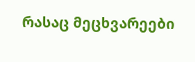რასაც მეცხვარეები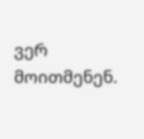ვერ მოითმენენ.